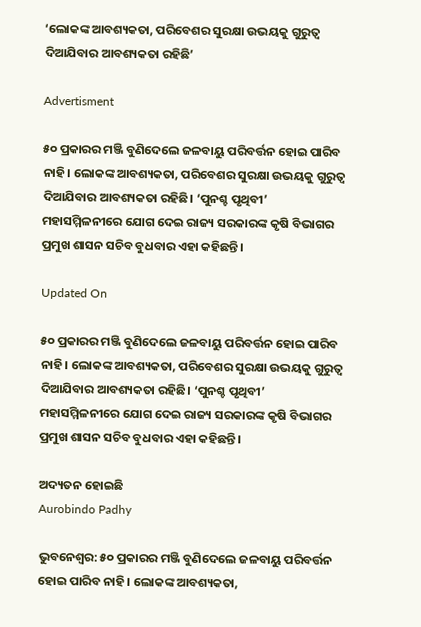‘ଲୋକଙ୍କ ଆବଶ୍ୟକତା, ପରିବେଶର ସୁରକ୍ଷା ଉଭୟକୁ ଗୁରୁତ୍ବ ଦିଆଯିବାର ଆବଶ୍ୟକତା ରହିଛି’

Advertisment

୫୦ ପ୍ରକାରର ମଞ୍ଜି ବୁଣିଦେଲେ ଜଳବାୟୁ ପରିବର୍ତ୍ତନ ହୋଇ ପାରିବ ନାହି। ଲୋକଙ୍କ ଆବଶ୍ୟକତା, ପରିବେଶର ସୁରକ୍ଷା ଉଭୟକୁ ଗୁରୁତ୍ବ ଦିଆଯିବାର ଆବଶ୍ୟକତା ରହିଛି। ‘ପୁନଶ୍ଚ ପୃଥିବୀ’ ମହାସମ୍ମିଳନୀରେ ଯୋଗ ଦେଇ ରାଜ୍ୟ ସରକାରଙ୍କ କୃଷି ବିଭାଗର ପ୍ରମୁଖ ଶାସନ ସଚିବ ବୁଧବାର ଏହା କହିଛନ୍ତି।

Updated On

୫୦ ପ୍ରକାରର ମଞ୍ଜି ବୁଣିଦେଲେ ଜଳବାୟୁ ପରିବର୍ତ୍ତନ ହୋଇ ପାରିବ ନାହି। ଲୋକଙ୍କ ଆବଶ୍ୟକତା, ପରିବେଶର ସୁରକ୍ଷା ଉଭୟକୁ ଗୁରୁତ୍ବ ଦିଆଯିବାର ଆବଶ୍ୟକତା ରହିଛି। ‘ପୁନଶ୍ଚ ପୃଥିବୀ’ ମହାସମ୍ମିଳନୀରେ ଯୋଗ ଦେଇ ରାଜ୍ୟ ସରକାରଙ୍କ କୃଷି ବିଭାଗର ପ୍ରମୁଖ ଶାସନ ସଚିବ ବୁଧବାର ଏହା କହିଛନ୍ତି।

ଅଦ୍ୟତନ ହୋଇଛି
Aurobindo Padhy

ଭୁବନେଶ୍ବର: ୫୦ ପ୍ରକାରର ମଞ୍ଜି ବୁଣିଦେଲେ ଜଳବାୟୁ ପରିବର୍ତ୍ତନ ହୋଇ ପାରିବ ନାହି। ଲୋକଙ୍କ ଆବଶ୍ୟକତା,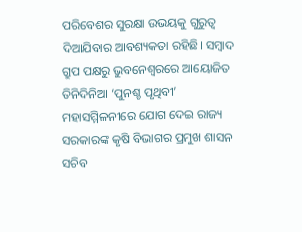ପରିବେଶର ସୁରକ୍ଷା ଉଭୟକୁ ଗୁରୁତ୍ବ ଦିଆଯିବାର ଆବଶ୍ୟକତା ରହିଛି। ସମ୍ବାଦ ଗ୍ରୁପ ପକ୍ଷରୁ ଭୁବନେଶ୍ବରରେ ଆୟୋଜିତ ତିନିଦିନିଆ ‘ପୁନଶ୍ଚ ପୃଥିବୀ’ ମହାସମ୍ମିଳନୀରେ ଯୋଗ ଦେଇ ରାଜ୍ୟ ସରକାରଙ୍କ କୃଷି ବିଭାଗର ପ୍ରମୁଖ ଶାସନ ସଚିବ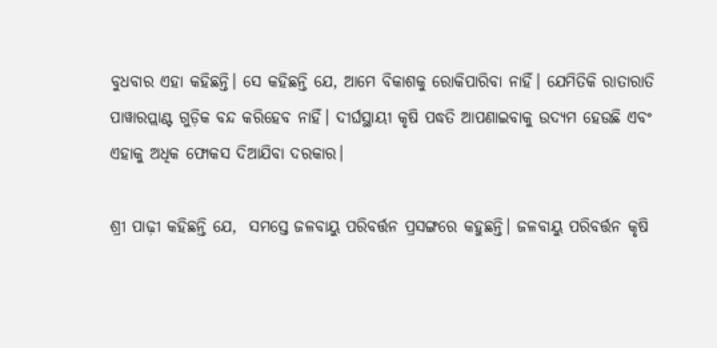ବୁଧବାର ଏହା କହିଛନ୍ତି। ସେ କହିଛନ୍ତି ଯେ, ଆମେ ବିକାଶକୁ ରୋକିପାରିବା ନାହିଁ। ଯେମିତିକି ରାତାରାତି ପାୱାରପ୍ଲାଣ୍ଟ ଗୁଡ଼ିକ ବନ୍ଦ କରିହେବ ନାହିଁ। ଦୀର୍ଘସ୍ଥାୟୀ କୃଷି ପଦ୍ଧତି ଆପଣାଇବାକୁ ଉଦ୍ୟମ ହେଉଛି ଏବଂ ଏହାକୁ ଅଧିକ ଫୋକସ ଦିଆଯିବା ଦରକାର।

ଶ୍ରୀ ପାଢ଼ୀ କହିଛନ୍ତି ଯେ,  ସମସ୍ତେ ଜଳବାୟୁ ପରିବର୍ତ୍ତନ ପ୍ରସଙ୍ଗରେ କହୁଛନ୍ତି। ଜଳବାୟୁ ପରିବର୍ତ୍ତନ କୃଷି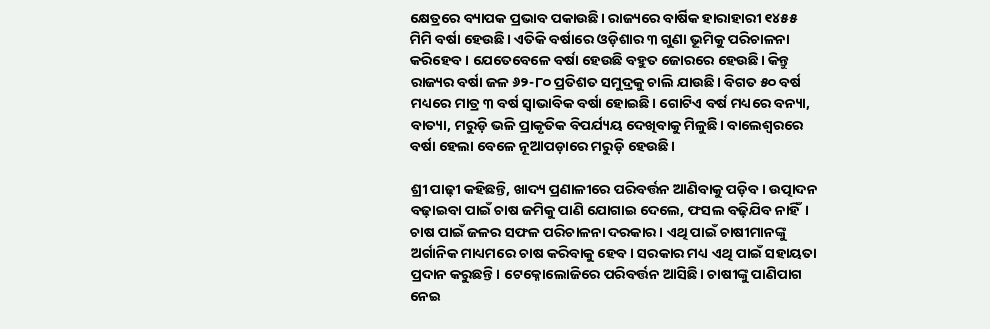କ୍ଷେତ୍ରରେ ବ୍ୟାପକ ପ୍ରଭାବ ପକାଉଛି। ରାଜ୍ୟରେ ବାର୍ଷିକ ହାରାହାରୀ ୧୪୫୫ ମିମି ବର୍ଷା ହେଉଛି। ଏତିକି ବର୍ଷାରେ ଓଡ଼ିଶାର ୩ ଗୁଣା ଭୂମିକୁ ପରିଚାଳନା କରିହେବ। ଯେତେବେଳେ ବର୍ଷା ହେଉଛି ବହୁତ ଜୋରରେ ହେଉଛି। କିନ୍ତୁ ରାଜ୍ୟର ବର୍ଷା ଜଳ ୬୨-୮୦ ପ୍ରତିଶତ ସମୁଦ୍ରକୁ ଚାଲି ଯାଉଛି। ବିଗତ ୫୦ ବର୍ଷ ମଧ୍ୟରେ ମାତ୍ର ୩ ବର୍ଷ ସ୍ବାଭାବିକ ବର୍ଷା ହୋଇଛି। ଗୋଟିଏ ବର୍ଷ ମଧ୍ୟରେ ବନ୍ୟା, ବାତ୍ୟା, ମରୁଡ଼ି ଭଳି ପ୍ରାକୃତିକ ବିପର୍ଯ୍ୟୟ ଦେଖିବାକୁ ମିଳୁଛି। ବାଲେଶ୍ବରରେ ବର୍ଷା ହେଲା ବେଳେ ନୂଆପଡ଼ାରେ ମରୁଡ଼ି ହେଉଛି।

ଶ୍ରୀ ପାଢ଼ୀ କହିଛନ୍ତି, ଖାଦ୍ୟ ପ୍ରଣାଳୀରେ ପରିବର୍ତ୍ତନ ଆଣିବାକୁ ପଡ଼ିବ। ଉତ୍ପାଦନ ବଢ଼ାଇବା ପାଇଁ ଚାଷ ଜମିକୁ ପାଣି ଯୋଗାଇ ଦେଲେ, ଫସଲ ବଢ଼ିଯିବ ନାହିଁ। ଚାଷ ପାଇଁ ଜଳର ସଫଳ ପରିଚାଳନା ଦରକାର। ଏଥି ପାଇଁ ଚାଷୀମାନଙ୍କୁ ଅର୍ଗାନିକ ମାଧ୍ୟମରେ ଚାଷ କରିବାକୁ ହେବ। ସରକାର ମଧ୍ୟ ଏଥି ପାଇଁ ସହାୟତା ପ୍ରଦାନ କରୁଛନ୍ତି। ଟେକ୍ନୋଲୋଜିରେ ପରିବର୍ତ୍ତନ ‌ଆସିଛି। ଚାଷୀଙ୍କୁ ପାଣିପାଗ ନେଇ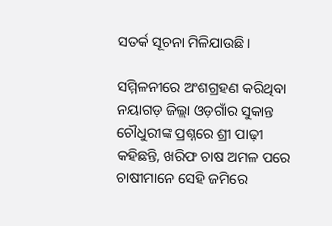ସତର୍କ ସୂଚନା ମିଳିଯାଉଛି।

ସମ୍ମିଳନୀରେ ଅଂଶଗ୍ରହଣ କରିଥିବା ନୟାଗଡ଼ ଜିଲ୍ଲା ଓଡ଼ଗାଁର ସୁକାନ୍ତ ଚୌଧୁରୀଙ୍କ ପ୍ରଶ୍ନରେ ଶ୍ରୀ ପାଢ଼ୀ କହିଛନ୍ତି, ଖରିଫ ଚାଷ ଅମଳ ପରେ ଚାଷୀମାନେ ସେହି ଜମିରେ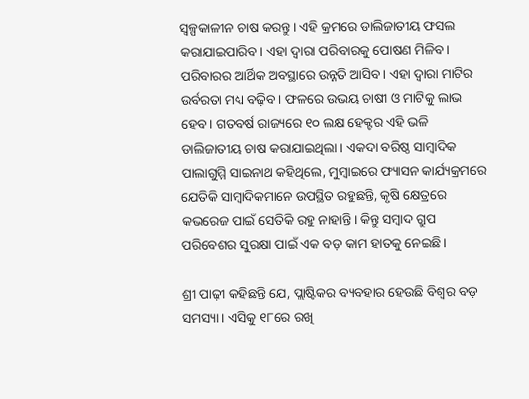ସ୍ବଳ୍ପକାଳୀନ ଚାଷ କରନ୍ତୁ। ଏହି କ୍ରମରେ ଡାଲିଜାତୀୟ ଫସଲ କରାଯାଇପାରିବ। ଏହା ଦ୍ବାରା ପରିବାରକୁ ପୋଷଣ ମିଳିବ। ପରିବାରର ଆର୍ଥିକ ଅବସ୍ଥାରେ ଉନ୍ନତି ଆସିବ। ଏହା ଦ୍ବାରା ମାଟିର ଉର୍ବରତା ମଧ୍ୟ ବଢ଼ିବ। ଫଳରେ ଉଭୟ ଚାଷୀ ଓ ମାଟିକୁ ଲାଭ ହେବ। ଗତବର୍ଷ ରାଜ୍ୟରେ ୧୦ ଲକ୍ଷ ହେକ୍ଟର ଏହି ଭଳି ଡାଲିଜାତୀୟ ଚାଷ କରାଯାଇଥିଲା। ଏକଦା ବରିଷ୍ଠ ସାମ୍ବାଦିକ ପାଲାଗୁମ୍ମି ସାଇନାଥ କହିଥିଲେ, ମୁମ୍ବାଇରେ ଫ୍ୟାସନ କାର୍ଯ୍ୟକ୍ରମରେ ଯେ‌ତିକି ସାମ୍ବାଦିକମାନେ ଉପସ୍ଥିତ ରହୁଛନ୍ତି, କୃଷି କ୍ଷେତ୍ରରେ କଭରେଜ ପାଇଁ ସେତିକି ରହୁ ନାହାନ୍ତି। କିନ୍ତୁ ସମ୍ବାଦ ଗ୍ରୁପ ପରିବେଶର ସୁରକ୍ଷା ପାଇଁ ଏକ ବଡ଼ କାମ ହାତକୁ ନେଇଛି।

ଶ୍ରୀ ପାଢ଼ୀ କହିଛନ୍ତି ଯେ, ପ୍ଲାଷ୍ଟିକର ବ୍ୟବହାର ହେଉଛି ବିଶ୍ବର ବଡ଼ ସମସ୍ୟା। ଏସିକୁ ୧୮ରେ ରଖି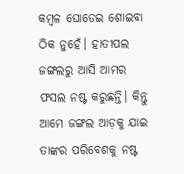କମ୍ବଳ ଘୋଡେଇ ଶୋଇବା ଠିକ ନୁହେଁ। ହାତୀପଲ ଜଙ୍ଗଲରୁ ଆସି ଆମର ଫସଲ ନଷ୍ଟ କରୁଛନ୍ତି। କିନ୍ତୁ ଆମେ ଜଙ୍ଗଲ ଆଡ଼କୁ ଯାଇ ତାଙ୍କର ପରିବେଶକୁ ନଷ୍ଟ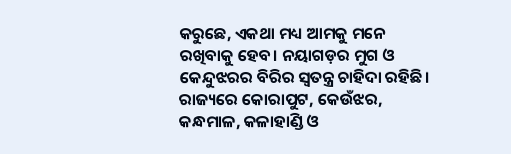କରୁଛେ, ଏକଥା ମଧ୍ୟ ଆମକୁ ମନେ ରଖିବାକୁ ହେବ। ନୟାଗଡ଼ର ମୁଗ ଓ କେନ୍ଦୁଝରର ବିରିର ସ୍ବତନ୍ତ୍ର ଚାହିଦା ରହିଛି। ରାଜ୍ୟରେ କୋରାପୁଟ, କେଉଁଝର, କନ୍ଧମାଳ, କଳାହାଣ୍ଡି ଓ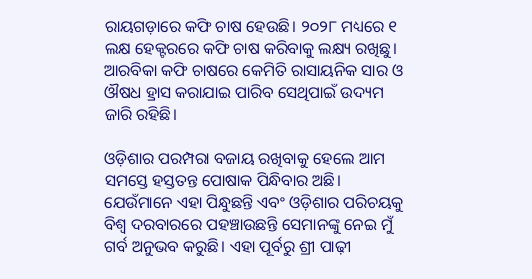ରାୟଗଡ଼ାରେ କଫି ଚାଷ ହେଉଛି। ୨୦୨୮ ମଧ୍ୟରେ ୧ ଲକ୍ଷ ହେକ୍ଟରରେ କଫି ଚାଷ କରିବାକୁ ଲକ୍ଷ୍ୟ ରଖିଛୁ। ଆରବିକା କଫି ଚାଷରେ କେମିତି ରାସାୟନିକ ସାର ଓ ଔଷଧ ହ୍ରାସ କରାଯାଇ ପାରିବ ସେଥିପାଇଁ ଉଦ୍ୟମ ଜାରି ରହିଛି।

ଓଡ଼ିଶାର ପରମ୍ପରା ବଜାୟ ରଖିବାକୁ ହେଲେ ଆମ ସମସ୍ତେ ହସ୍ତତନ୍ତ ପୋଷାକ ପିନ୍ଧିବାର ଅଛି। ଯେଉଁମାନେ ଏହା ପିନ୍ଧୁଛନ୍ତି ଏବଂ ଓଡ଼ିଶାର ପରିଚୟକୁ ବିଶ୍ୱ ଦରବାରରେ ପହଞ୍ଚାଉଛନ୍ତି ସେମାନଙ୍କୁ ନେଇ ମୁଁ ଗର୍ବ ଅନୁଭବ କରୁଛି। ଏହା ପୂର୍ବରୁ ଶ୍ରୀ ପାଢ଼ୀ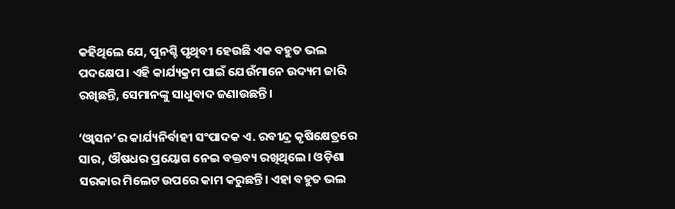କହିଥିଲେ ଯେ, ପୁନଶ୍ଚି ପୃଥିବୀ ହେଉଛି ଏକ ବହୁତ ଭଲ ପଦକ୍ଷେପ। ଏହି କାର୍ଯ୍ୟକ୍ରମ ପାଇଁ ଯେଉଁମାନେ ଉଦ୍ୟମ ଜାରି ରଖିଛନ୍ତି, ସେମାନଙ୍କୁ ସାଧୁବାଦ ଜଣାଉଛନ୍ତି।

‘ଓ୍ୱାସନ’ର କାର୍ଯ୍ୟନିର୍ବାହୀ ସଂପାଦକ ଏ. ରବୀନ୍ଦ୍ର କୃଷିକ୍ଷେତ୍ରରେ ସାର, ଔଷଧର ପ୍ରୟୋଗ ନେଇ ବକ୍ତବ୍ୟ ରଖିଥିଲେ। ଓଡ଼ିଶା ସରକାର ମିଲେଟ ଉପରେ କାମ କରୁଛନ୍ତି। ଏହା ବହୁତ ଭଲ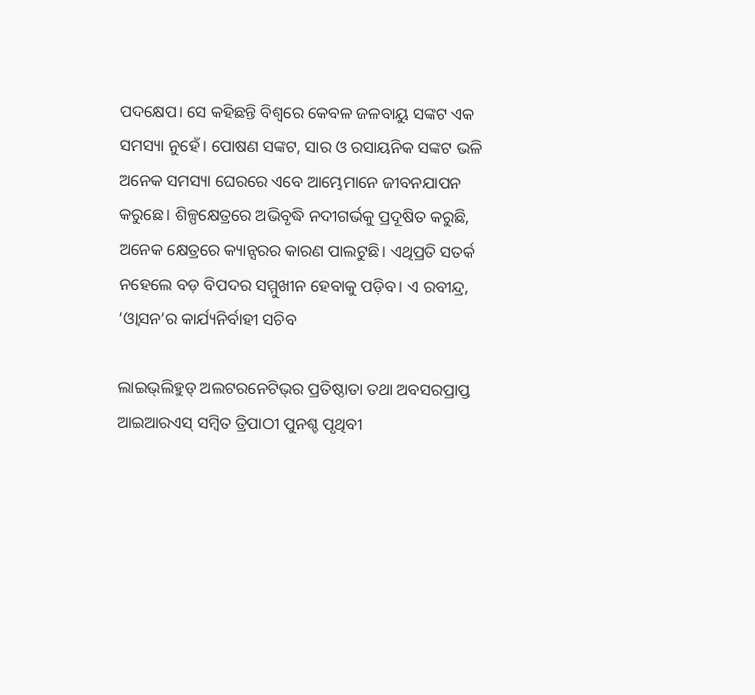ପଦକ୍ଷେପ। ସେ କହିଛନ୍ତି ବିଶ୍ୱରେ କେବଳ ଜଳବାୟୁ ସଙ୍କଟ ଏକ ସମସ୍ୟା ନୁହେଁ। ପୋଷଣ ସଙ୍କଟ, ସାର ଓ ରସାୟନିକ ସଙ୍କଟ ଭଳି ଅନେକ ସମସ୍ୟା ଘେରରେ ଏବେ ଆମ୍ଭେମାନେ ଜୀବନଯାପନ କରୁଛେ। ଶିଳ୍ପକ୍ଷେତ୍ରରେ ଅଭିବୃଦ୍ଧି ନଦୀଗର୍ଭକୁ ପ୍ରଦୂଷିତ କରୁଛି, ଅନେକ କ୍ଷେତ୍ରରେ କ୍ୟାନ୍ସରର କାରଣ ପାଲଟୁଛି। ଏଥିପ୍ରତି ସତର୍କ ନହେଲେ ବଡ଼ ବିପଦର ସମ୍ମୁଖୀନ ହେବାକୁ ପଡ଼ିବ। ଏ ରବୀନ୍ଦ୍ର, ‘ଓ୍ୱାସନ’ର କାର୍ଯ୍ୟନିର୍ବାହୀ ସଚିବ

ଲାଇଭ୍‌ଲିହୁଡ୍‌ ଅଲଟରନେଟିଭ୍‌ର ପ୍ରତିଷ୍ଠାତା ତଥା ଅବସରପ୍ରାପ୍ତ ଆଇଆରଏସ୍‌ ସମ୍ବିତ ତ୍ରିପାଠୀ ପୁନଶ୍ଚ ପୃଥିବୀ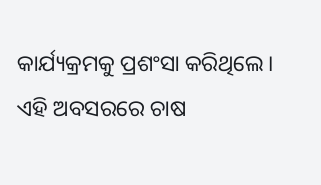କାର୍ଯ୍ୟକ୍ରମକୁ ପ୍ରଶଂସା କରିଥିଲେ। ଏହି ଅବସରରେ ଚାଷ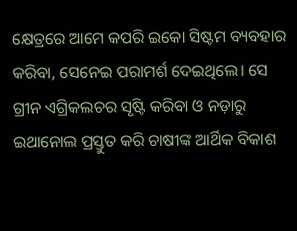କ୍ଷେତ୍ରରେ ଆମେ କପରି ଇକୋ ସିଷ୍ଟମ ବ୍ୟବହାର କରିବା, ସେନେଇ ପରାମର୍ଶ ଦେଇଥିଲେ। ସେ ଗ୍ରୀନ ଏଗ୍ରିକଲଚର ସୃଷ୍ଟି କରିବା ଓ ନଡ଼ାରୁ ଇଥାନୋଲ ପ୍ରସ୍ତୁତ କରି ଚାଷୀଙ୍କ ଆର୍ଥିକ ବିକାଶ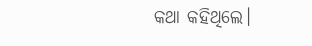କଥା କହିଥିଲେ।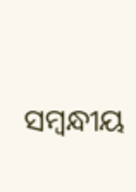ସମ୍ବନ୍ଧୀୟ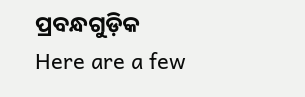ପ୍ରବନ୍ଧଗୁଡ଼ିକ
Here are a few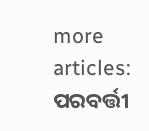more articles:
ପରବର୍ତ୍ତୀ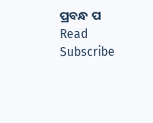ପ୍ରବନ୍ଧ ପ Read
Subscribe